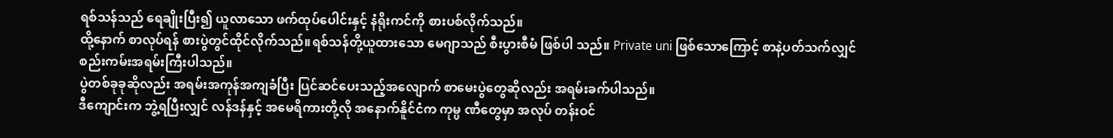ရစ်သန်သည် ရေချိုးပြီး၍ ယူလာသော ဖက်ထုပ်ပေါင်းနှင့် နံရိုးကင်ကို စားပစ်လိုက်သည်။
ထို့နောက် စာလုပ်ရန် စားပွဲတွင်ထိုင်လိုက်သည်။ရစ်သန်တို့ယူထားသော မေဂျာသည် စီးပွားစီမံ ဖြစ်ပါ သည်။ Private uni ဖြစ်သောကြောင့် စာနဲ့ပတ်သက်လျှင် စည်းကမ်းအရမ်းကြီးပါသည်။
ပွဲတစ်ခုခုဆိုလည်း အရမ်းအကုန်အကျခံပြီး ပြင်ဆင်ပေးသည့်အလျောက် စာမေးပွဲတွေဆိုလည်း အရမ်းခက်ပါသည်။
ဒီကျောင်းက ဘွဲ့ရပြီးလျှင် လန်ဒန်နှင့် အမေရိကားတို့လို အနောက်နိူင်ငံက ကုမ္ပ ဏီတွေမှာ အလုပ် တန်းဝင်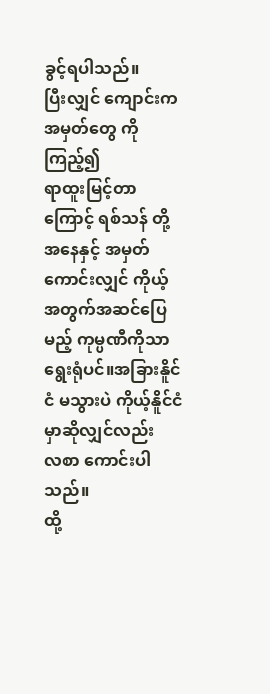ခွင့်ရပါသည်။
ပြီးလျှင် ကျောင်းက အမှတ်တွေ ကိုကြည့်၍
ရာထူးမြင့်တာကြောင့် ရစ်သန် တို့ အနေနှင့် အမှတ်ကောင်းလျှင် ကိုယ့်အတွက်အဆင်ပြေမည့် ကုမ္ပဏီကိုသာ ရွေးရုံပင်။အခြားနိူင်ငံ မသွားပဲ ကိုယ့်နိူင်ငံမှာဆိုလျှင်လည်း
လစာ ကောင်းပါသည်။
ထို့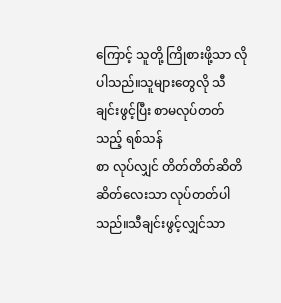ကြောင့် သူတို့ ကြိုစားဖို့သာ လိုပါသည်။သူများတွေလို သီချင်းဖွင့်ပြီး စာမလုပ်တတ်သည့် ရစ်သန်
စာ လုပ်လျှင် တိတ်တိတ်ဆိတိဆိတ်လေးသာ လုပ်တတ်ပါသည်။သီချင်းဖွင့်လျှင်သာ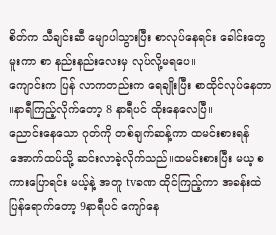စိတ်က သီချင်းဆီ မျောပါသွားပြီး စာလုပ်နေရင်း ခေါင်းတွေမူးကာ စာ နည်းနည်းလေးမှ လုပ်လို့မရပေ။
ကျောင်းက ပြန် လာကတည်းက ရေချိုးပြီး စာထိုင်လုပ်နေတာ ။နာရီကြည့်လိုက်တော့ 8 နာရီပင် ထိုးနေလေပြီ။
ညောင်းနေသော ဂုတ်ကို တစ်ချက်ဆန့်ကာ ထမင်းစားရန် အောက်ထပ်သို့ ဆင်းလာခဲ့လိုက်သည်။ထမင်းစားပြီး မယ့ စကားပြောရင်း မယ့်နဲ့ အတူ tvခဏ ထိုင်ကြည့်ကာ အခန်းထဲ ပြန်ရောက်တော့ 9နာရီပင် ကျော်နေ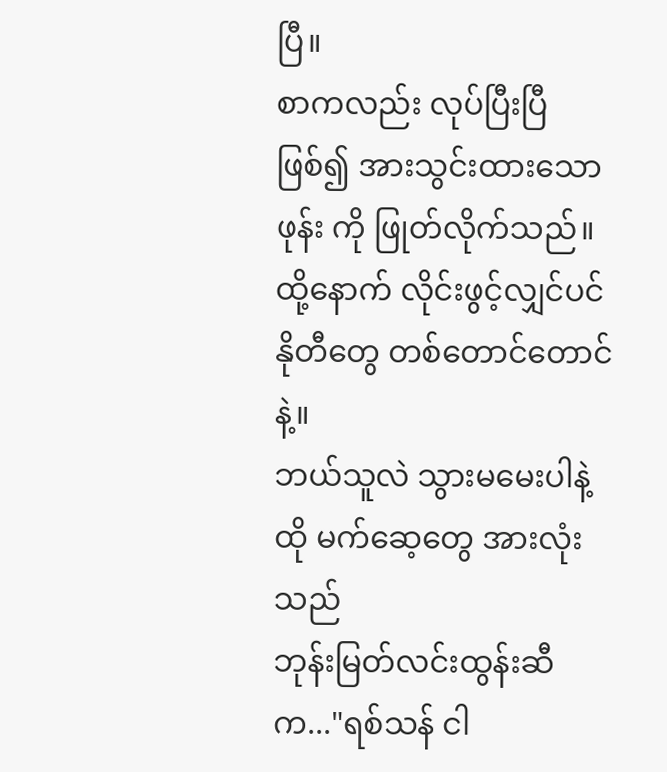ပြီ။
စာကလည်း လုပ်ပြီးပြီ ဖြစ်၍ အားသွင်းထားသော ဖုန်း ကို ဖြုတ်လိုက်သည်။
ထို့နောက် လိုင်းဖွင့်လျှင်ပင် နိုတီတွေ တစ်တောင်တောင်နဲ့။
ဘယ်သူလဲ သွားမမေးပါနဲ့ ထို မက်ဆေ့တွေ အားလုံးသည်
ဘုန်းမြတ်လင်းထွန်းဆီက..."ရစ်သန် ငါ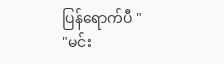ပြန်ရောက်ပီ "
"မင်း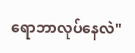ရောဘာလုပ်နေလဲ"